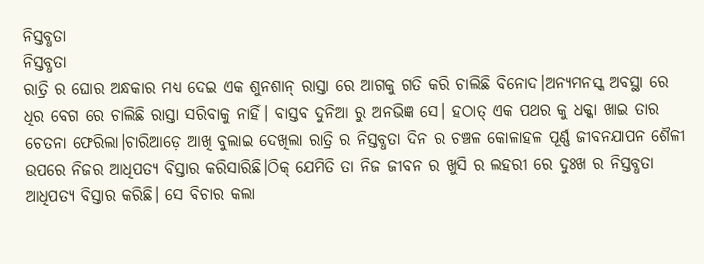ନିସ୍ତବ୍ଧତା
ନିସ୍ତବ୍ଧତା
ରାତ୍ରି ର ଘୋର ଅନ୍ଧକାର ମଧ୍ୟ ଦେଇ ଏକ ଶୁନଶାନ୍ ରାସ୍ତା ରେ ଆଗକୁ ଗତି କରି ଚାଲିଛି ବିନୋଦ।ଅନ୍ୟମନସ୍କ ଅବସ୍ଥା ରେ ଧିର ବେଗ ରେ ଚାଲିଛି ରାସ୍ତା ସରିବାକୁ ନାହିଁ। ବାସ୍ତବ ଦୁନିଆ ରୁ ଅନଭିଜ୍ଞ ସେ। ହଠାତ୍ ଏକ ପଥର କୁ ଧକ୍କା ଖାଇ ତାର ଚେତନା ଫେରିଲା।ଚାରିଆଡ଼େ ଆଖି ବୁଲାଇ ଦେଖିଲା ରାତ୍ରି ର ନିସ୍ତବ୍ଧତା ଦିନ ର ଚଞ୍ଚଳ କୋଳାହଳ ପୂର୍ଣ୍ଣ ଜୀବନଯାପନ ଶୈଳୀ ଉପରେ ନିଜର ଆଧିପତ୍ୟ ବିସ୍ତାର କରିସାରିଛି।ଠିକ୍ ଯେମିତି ତା ନିଜ ଜୀବନ ର ଖୁସି ର ଲହରୀ ରେ ଦୁଃଖ ର ନିସ୍ତବ୍ଧତା ଆଧିପତ୍ୟ ବିସ୍ତାର କରିଛି। ସେ ବିଚାର କଲା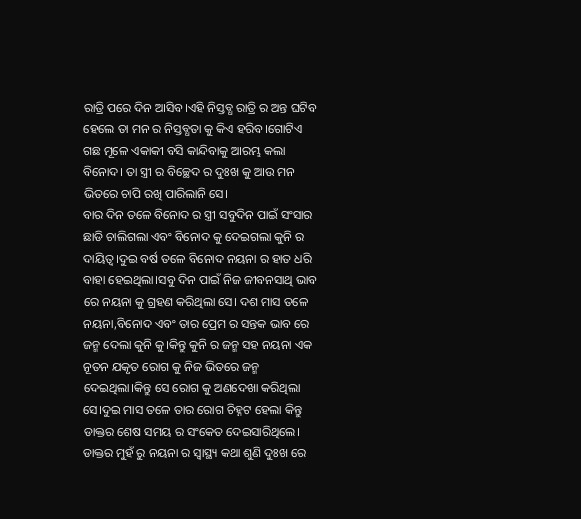ରାତ୍ରି ପରେ ଦିନ ଆସିବ।ଏହି ନିସ୍ତବ୍ଧ ରାତ୍ରି ର ଅନ୍ତ ଘଟିବ ହେଲେ ତା ମନ ର ନିସ୍ତବ୍ଧତା କୁ କିଏ ହରିବ।ଗୋଟିଏ ଗଛ ମୂଳେ ଏକାକୀ ବସି କାନ୍ଦିବାକୁ ଆରମ୍ଭ କଲା ବିନୋଦ। ତା ସ୍ତ୍ରୀ ର ବିଚ୍ଛେଦ ର ଦୁଃଖ କୁ ଆଉ ମନ ଭିତରେ ଚାପି ରଖି ପାରିଲାନି ସେ।
ବାର ଦିନ ତଳେ ବିନୋଦ ର ସ୍ତ୍ରୀ ସବୁଦିନ ପାଇଁ ସଂସାର ଛାଡି ଚାଲିଗଲା ଏବଂ ବିନୋଦ କୁ ଦେଇଗଲା କୁନି ର ଦାୟିତ୍ଵ।ଦୁଇ ବର୍ଷ ତଳେ ବିନୋଦ ନୟନା ର ହାତ ଧରି ବାହା ହେଇଥିଲା।ସବୁ ଦିନ ପାଇଁ ନିଜ ଜୀବନସାଥି ଭାବ ରେ ନୟନା କୁ ଗ୍ରହଣ କରିଥିଲା ସେ। ଦଶ ମାସ ତଳେ ନୟନା,ବିନୋଦ ଏବଂ ତାର ପ୍ରେମ ର ସନ୍ତକ ଭାବ ରେ ଜନ୍ମ ଦେଲା କୁନି କୁ।କିନ୍ତୁ କୁନି ର ଜନ୍ମ ସହ ନୟନା ଏକ ନୂତନ ଯକୃତ ରୋଗ କୁ ନିଜ ଭିତରେ ଜନ୍ମ ଦେଇଥିଲା।କିନ୍ତୁ ସେ ରୋଗ କୁ ଅଣଦେଖା କରିଥିଲା ସେ।ଦୁଇ ମାସ ତଳେ ତାର ରୋଗ ଚିହ୍ନଟ ହେଲା କିନ୍ତୁ ଡାକ୍ତର ଶେଷ ସମୟ ର ସଂକେତ ଦେଇସାରିଥିଲେ।
ଡାକ୍ତର ମୁହଁ ରୁ ନୟନା ର ସ୍ବାସ୍ଥ୍ୟ କଥା ଶୁଣି ଦୁଃଖ ରେ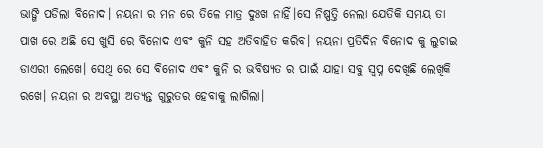ଭାଙ୍ଗି ପଡିଲା ବିନୋଦ। ନୟନା ର ମନ ରେ ତିଳେ ମାତ୍ର ଦୁଃଖ ନାହିଁ।ସେ ନିଷ୍ପତ୍ତି ନେଲା ଯେତିକି ସମୟ ତା ପାଖ ରେ ଅଛି ସେ ଖୁସି ରେ ବିନୋଦ ଏବଂ କୁନି ସହ ଅତିବାହିତ କରିବ। ନୟନା ପ୍ରତିଦିନ ବିନୋଦ କୁ ଲୁଚାଇ ଡାଏରୀ ଲେଖେ। ସେଥି ରେ ସେ ବିନୋଦ ଏଵଂ କୁନି ର ଭବିଷ୍ୟତ ର ପାଇଁ ଯାହା ସବୁ ସ୍ବପ୍ନ ଦେଖିଛି ଲେଖିକି ରଖେ। ନୟନା ର ଅବସ୍ଥା ଅତ୍ୟନ୍ତ ଗୁରୁତର ହେବାକୁ ଲାଗିଲା।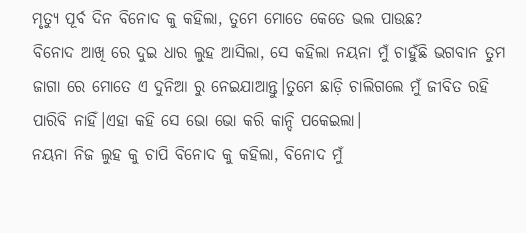ମୃତ୍ୟୁ ପୂର୍ବ ଦିନ ବିନୋଦ କୁ କହିଲା, ତୁମେ ମୋତେ କେତେ ଭଲ ପାଉଛ?
ବିନୋଦ ଆଖି ରେ ଦୁଇ ଧାର ଲୁହ ଆସିଲା, ସେ କହିଲା ନୟନା ମୁଁ ଚାହୁଁଛି ଭଗବାନ ତୁମ ଜାଗା ରେ ମୋତେ ଏ ଦୁନିଆ ରୁ ନେଇଯାଆନ୍ତୁ।ତୁମେ ଛାଡ଼ି ଚାଲିଗଲେ ମୁଁ ଜୀବିତ ରହି ପାରିବି ନାହିଁ।ଏହା କହି ସେ ଭୋ ଭୋ କରି କାନ୍ଦି ପକେଇଲା।
ନୟନା ନିଜ ଲୁହ କୁ ଚାପି ବିନୋଦ କୁ କହିଲା, ବିନୋଦ ମୁଁ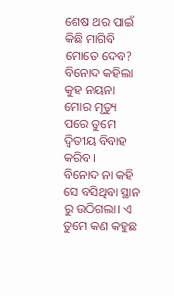ଶେଷ ଥର ପାଇଁ କିଛି ମାଗିବି ମୋତେ ଦେବ?
ବିନୋଦ କହିଲା କୁହ ନୟନା
ମୋର ମୃତ୍ୟୁ ପରେ ତୁମେ ଦ୍ଵିତୀୟ ବିବାହ କରିବ।
ବିନୋଦ ନା କହି ସେ ବସିଥିବା ସ୍ଥାନ ରୁ ଉଠିଗଲା। ଏ ତୁମେ କଣ କହୁଛ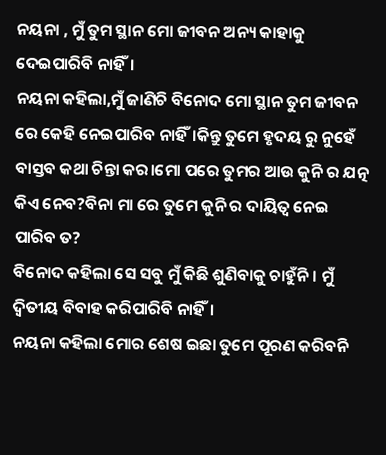ନୟନା , ମୁଁ ତୁମ ସ୍ଥାନ ମୋ ଜୀବନ ଅନ୍ୟ କାହାକୁ ଦେଇପାରିବି ନାହିଁ।
ନୟନା କହିଲା,ମୁଁ ଜାଣିଚି ବିନୋଦ ମୋ ସ୍ଥାନ ତୁମ ଜୀବନ ରେ କେହି ନେଇପାରିବ ନାହିଁ।କିନ୍ତୁ ତୁମେ ହୃଦୟ ରୁ ନୁହେଁ ବାସ୍ତବ କଥା ଚିନ୍ତା କର।ମୋ ପରେ ତୁମର ଆଉ କୁନି ର ଯତ୍ନ କିଏ ନେବ?ବିନା ମା ରେ ତୁମେ କୁନି ର ଦାୟିତ୍ଵ ନେଇ ପାରିବ ତ?
ବିନୋଦ କହିଲା ସେ ସବୁ ମୁଁ କିଛି ଶୁଣିବାକୁ ଚାହୁଁନି। ମୁଁ ଦ୍ଵିତୀୟ ବିବାହ କରିପାରିବି ନାହିଁ।
ନୟନା କହିଲା ମୋର ଶେଷ ଇଛା ତୁମେ ପୂରଣ କରିବନି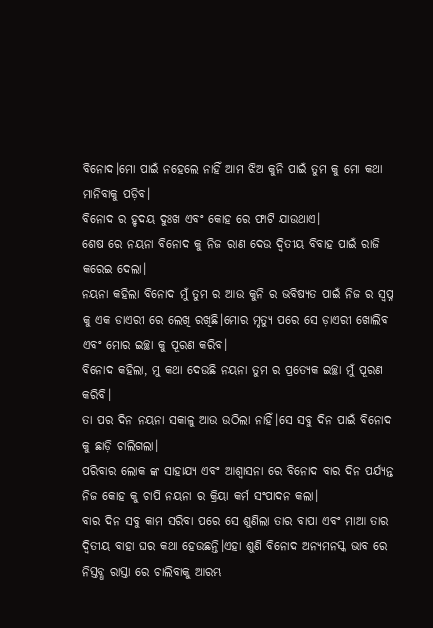ବିନୋଦ।ମୋ ପାଇଁ ନହେଲେ ନାହିଁ ଆମ ଝିଅ କୁନି ପାଇଁ ତୁମ କୁ ମୋ କଥା ମାନିବାକୁ ପଡ଼ିବ।
ବିନୋଦ ର ହୃଦୟ ଦୁଃଖ ଏବଂ କୋହ ରେ ଫାଟି ଯାଉଥାଏ।
ଶେଷ ରେ ନୟନା ବିନୋଦ କୁ ନିଜ ରାଣ ଦେଉ ଦ୍ଵିତୀୟ ବିବାହ ପାଇଁ ରାଜି କରେଇ ଦେଲା।
ନୟନା କହିଲା ବିନୋଦ ମୁଁ ତୁମ ର ଆଉ କୁନି ର ଭବିଷ୍ୟତ ପାଇଁ ନିଜ ର ସ୍ବପ୍ନ କୁ ଏକ ଡାଏରୀ ରେ ଲେଖି ରଖିଛି।ମୋର ମୃତ୍ୟୁ ପରେ ସେ ଡ଼ାଏରୀ ଖୋଲିବ ଏବଂ ମୋର ଇଚ୍ଛା କୁ ପୂରଣ କରିବ।
ବିନୋଦ କହିଲା, ମୁ କଥା ଦେଉଛି ନୟନା ତୁମ ର ପ୍ରତ୍ୟେକ ଇଚ୍ଛା ମୁଁ ପୂରଣ କରିବି।
ତା ପର ଦିନ ନୟନା ସକାଳୁ ଆଉ ଉଠିଲା ନାହିଁ।ସେ ସବୁ ଦିନ ପାଇଁ ବିନୋଦ କୁ ଛାଡ଼ି ଚାଲିଗଲା।
ପରିବାର ଲୋକ ଙ୍କ ସାହାଯ୍ୟ ଏବଂ ଆଶ୍ଵାସନା ରେ ବିନୋଦ ବାର ଦିନ ପର୍ଯ୍ୟନ୍ତ ନିଜ କୋହ କୁ ଚାପି ନୟନା ର କ୍ରିୟା କର୍ମ ସଂପାଦନ କଲା।
ବାର ଦିନ ସବୁ କାମ ସରିବା ପରେ ସେ ଶୁଣିଲା ତାର ବାପା ଏବଂ ମାଆ ତାର ଦ୍ଵିତୀୟ ବାହା ଘର କଥା ହେଉଛନ୍ତି।ଏହା ଶୁଣି ବିନୋଦ ଅନ୍ୟମନସ୍କ ଭାବ ରେ ନିସ୍ତବ୍ଧ ରାସ୍ତା ରେ ଚାଲିବାକୁ ଆରମ୍ଭ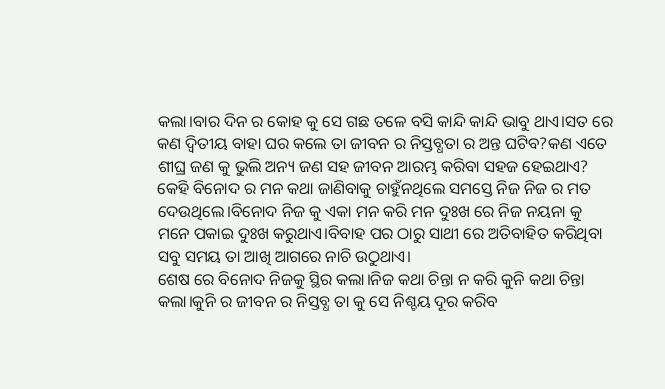କଲା।ବାର ଦିନ ର କୋହ କୁ ସେ ଗଛ ତଳେ ବସି କାନ୍ଦି କାନ୍ଦି ଭାବୁ ଥାଏ।ସତ ରେ କଣ ଦ୍ଵିତୀୟ ବାହା ଘର କଲେ ତା ଜୀବନ ର ନିସ୍ତବ୍ଧତା ର ଅନ୍ତ ଘଟିବ?କଣ ଏତେ ଶୀଘ୍ର ଜଣ କୁ ଭୁଲି ଅନ୍ୟ ଜଣ ସହ ଜୀବନ ଆରମ୍ଭ କରିବା ସହଜ ହେଇଥାଏ? କେହି ବିନୋଦ ର ମନ କଥା ଜାଣିବାକୁ ଚାହୁଁନଥିଲେ ସମସ୍ତେ ନିଜ ନିଜ ର ମତ ଦେଉଥିଲେ।ବିନୋଦ ନିଜ କୁ ଏକା ମନ କରି ମନ ଦୁଃଖ ରେ ନିଜ ନୟନା କୁ ମନେ ପକାଇ ଦୁଃଖ କରୁଥାଏ।ବିବାହ ପର ଠାରୁ ସାଥୀ ରେ ଅତିବାହିତ କରିଥିବା ସବୁ ସମୟ ତା ଆଖି ଆଗରେ ନାଚି ଉଠୁଥାଏ।
ଶେଷ ରେ ବିନୋଦ ନିଜକୁ ସ୍ଥିର କଲା।ନିଜ କଥା ଚିନ୍ତା ନ କରି କୁନି କଥା ଚିନ୍ତା କଲା।କୁନି ର ଜୀବନ ର ନିସ୍ତବ୍ଧ ତା କୁ ସେ ନିଶ୍ଚୟ ଦୂର କରିବ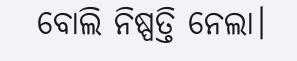ବୋଲି ନିଷ୍ପତ୍ତି ନେଲା।